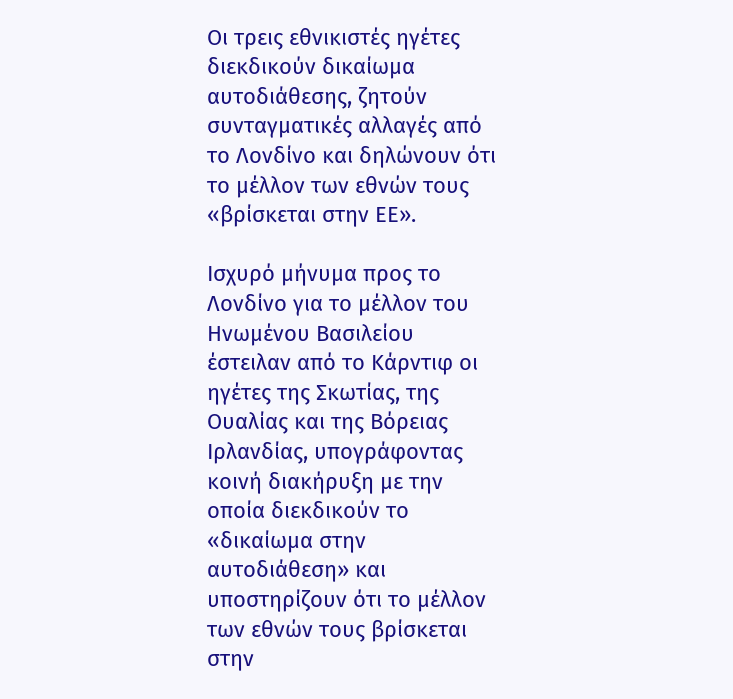Οι τρεις εθνικιστές ηγέτες διεκδικούν δικαίωμα αυτοδιάθεσης, ζητούν συνταγματικές αλλαγές από το Λονδίνο και δηλώνουν ότι το μέλλον των εθνών τους «βρίσκεται στην ΕΕ».

Ισχυρό μήνυμα προς το Λονδίνο για το μέλλον του Ηνωμένου Βασιλείου έστειλαν από το Κάρντιφ οι ηγέτες της Σκωτίας, της Ουαλίας και της Βόρειας Ιρλανδίας, υπογράφοντας κοινή διακήρυξη με την οποία διεκδικούν το «δικαίωμα στην αυτοδιάθεση» και υποστηρίζουν ότι το μέλλον των εθνών τους βρίσκεται στην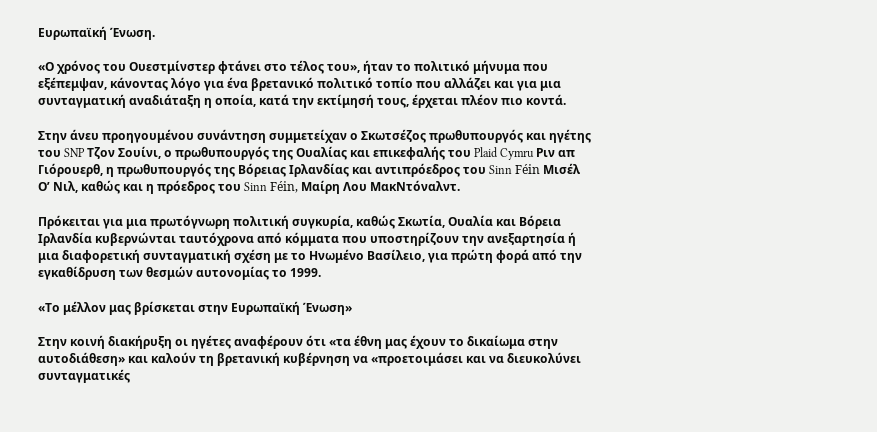Ευρωπαϊκή Ένωση.

«Ο χρόνος του Ουεστμίνστερ φτάνει στο τέλος του», ήταν το πολιτικό μήνυμα που εξέπεμψαν, κάνοντας λόγο για ένα βρετανικό πολιτικό τοπίο που αλλάζει και για μια συνταγματική αναδιάταξη η οποία, κατά την εκτίμησή τους, έρχεται πλέον πιο κοντά.

Στην άνευ προηγουμένου συνάντηση συμμετείχαν ο Σκωτσέζος πρωθυπουργός και ηγέτης του SNP Τζον Σουίνι, ο πρωθυπουργός της Ουαλίας και επικεφαλής του Plaid Cymru Ριν απ Γιόρουερθ, η πρωθυπουργός της Βόρειας Ιρλανδίας και αντιπρόεδρος του Sinn Féin Μισέλ Ο’ Νιλ, καθώς και η πρόεδρος του Sinn Féin, Μαίρη Λου ΜακΝτόναλντ.

Πρόκειται για μια πρωτόγνωρη πολιτική συγκυρία, καθώς Σκωτία, Ουαλία και Βόρεια Ιρλανδία κυβερνώνται ταυτόχρονα από κόμματα που υποστηρίζουν την ανεξαρτησία ή μια διαφορετική συνταγματική σχέση με το Ηνωμένο Βασίλειο, για πρώτη φορά από την εγκαθίδρυση των θεσμών αυτονομίας το 1999.

«Το μέλλον μας βρίσκεται στην Ευρωπαϊκή Ένωση»

Στην κοινή διακήρυξη οι ηγέτες αναφέρουν ότι «τα έθνη μας έχουν το δικαίωμα στην αυτοδιάθεση» και καλούν τη βρετανική κυβέρνηση να «προετοιμάσει και να διευκολύνει συνταγματικές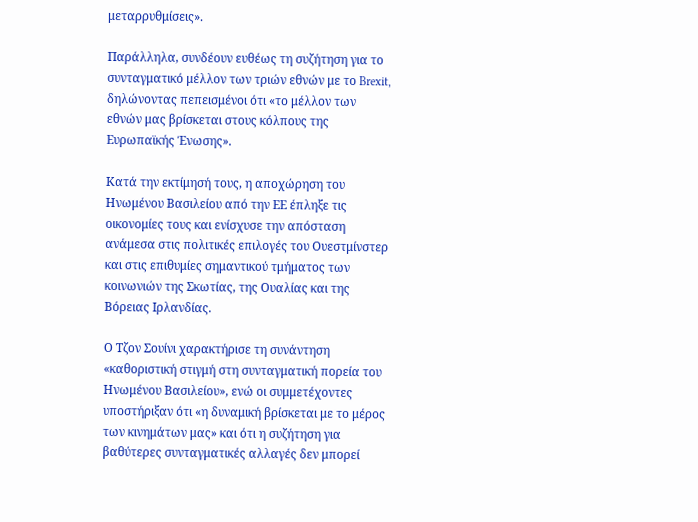μεταρρυθμίσεις».

Παράλληλα, συνδέουν ευθέως τη συζήτηση για το συνταγματικό μέλλον των τριών εθνών με το Brexit, δηλώνοντας πεπεισμένοι ότι «το μέλλον των εθνών μας βρίσκεται στους κόλπους της Ευρωπαϊκής Ένωσης».

Κατά την εκτίμησή τους, η αποχώρηση του Ηνωμένου Βασιλείου από την ΕΕ έπληξε τις οικονομίες τους και ενίσχυσε την απόσταση ανάμεσα στις πολιτικές επιλογές του Ουεστμίνστερ και στις επιθυμίες σημαντικού τμήματος των κοινωνιών της Σκωτίας, της Ουαλίας και της Βόρειας Ιρλανδίας.

Ο Τζον Σουίνι χαρακτήρισε τη συνάντηση «καθοριστική στιγμή στη συνταγματική πορεία του Ηνωμένου Βασιλείου», ενώ οι συμμετέχοντες υποστήριξαν ότι «η δυναμική βρίσκεται με το μέρος των κινημάτων μας» και ότι η συζήτηση για βαθύτερες συνταγματικές αλλαγές δεν μπορεί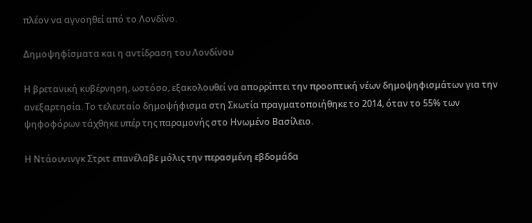πλέον να αγνοηθεί από το Λονδίνο.

Δημοψηφίσματα και η αντίδραση του Λονδίνου

Η βρετανική κυβέρνηση, ωστόσο, εξακολουθεί να απορρίπτει την προοπτική νέων δημοψηφισμάτων για την ανεξαρτησία. Το τελευταίο δημοψήφισμα στη Σκωτία πραγματοποιήθηκε το 2014, όταν το 55% των ψηφοφόρων τάχθηκε υπέρ της παραμονής στο Ηνωμένο Βασίλειο.

Η Ντάουνινγκ Στριτ επανέλαβε μόλις την περασμένη εβδομάδα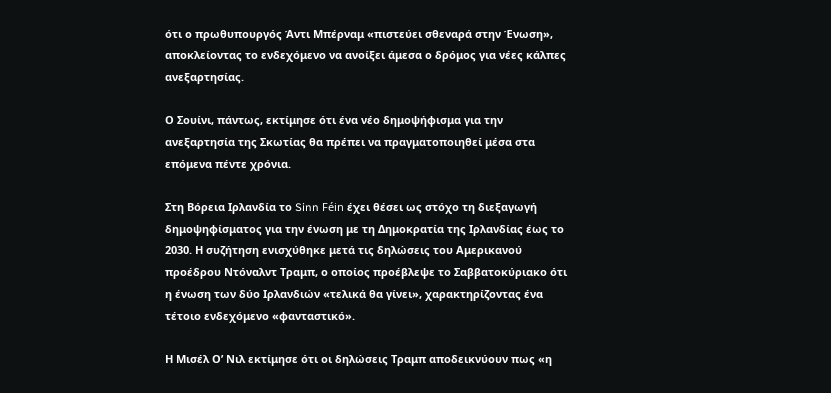ότι ο πρωθυπουργός Άντι Μπέρναμ «πιστεύει σθεναρά στην Ένωση», αποκλείοντας το ενδεχόμενο να ανοίξει άμεσα ο δρόμος για νέες κάλπες ανεξαρτησίας.

Ο Σουίνι, πάντως, εκτίμησε ότι ένα νέο δημοψήφισμα για την ανεξαρτησία της Σκωτίας θα πρέπει να πραγματοποιηθεί μέσα στα επόμενα πέντε χρόνια.

Στη Βόρεια Ιρλανδία το Sinn Féin έχει θέσει ως στόχο τη διεξαγωγή δημοψηφίσματος για την ένωση με τη Δημοκρατία της Ιρλανδίας έως το 2030. Η συζήτηση ενισχύθηκε μετά τις δηλώσεις του Αμερικανού προέδρου Ντόναλντ Τραμπ, ο οποίος προέβλεψε το Σαββατοκύριακο ότι η ένωση των δύο Ιρλανδιών «τελικά θα γίνει», χαρακτηρίζοντας ένα τέτοιο ενδεχόμενο «φανταστικό».

Η Μισέλ Ο’ Νιλ εκτίμησε ότι οι δηλώσεις Τραμπ αποδεικνύουν πως «η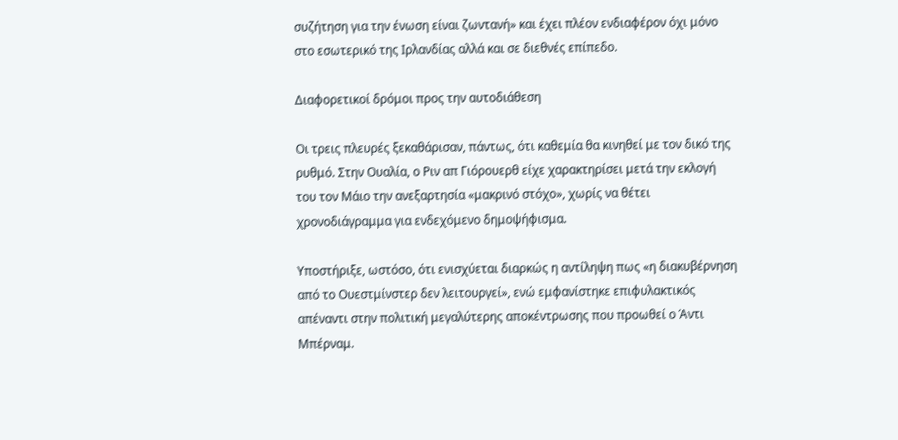συζήτηση για την ένωση είναι ζωντανή» και έχει πλέον ενδιαφέρον όχι μόνο στο εσωτερικό της Ιρλανδίας αλλά και σε διεθνές επίπεδο.

Διαφορετικοί δρόμοι προς την αυτοδιάθεση

Οι τρεις πλευρές ξεκαθάρισαν, πάντως, ότι καθεμία θα κινηθεί με τον δικό της ρυθμό. Στην Ουαλία, ο Ριν απ Γιόρουερθ είχε χαρακτηρίσει μετά την εκλογή του τον Μάιο την ανεξαρτησία «μακρινό στόχο», χωρίς να θέτει χρονοδιάγραμμα για ενδεχόμενο δημοψήφισμα.

Υποστήριξε, ωστόσο, ότι ενισχύεται διαρκώς η αντίληψη πως «η διακυβέρνηση από το Ουεστμίνστερ δεν λειτουργεί», ενώ εμφανίστηκε επιφυλακτικός απέναντι στην πολιτική μεγαλύτερης αποκέντρωσης που προωθεί ο Άντι Μπέρναμ.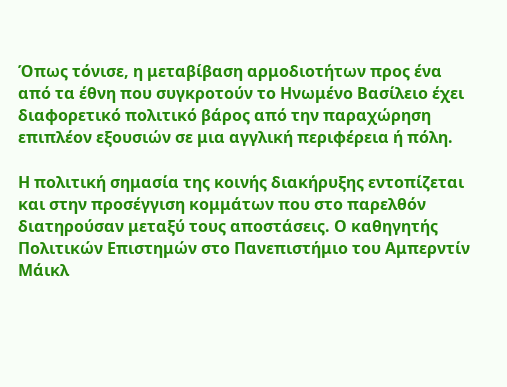Όπως τόνισε, η μεταβίβαση αρμοδιοτήτων προς ένα από τα έθνη που συγκροτούν το Ηνωμένο Βασίλειο έχει διαφορετικό πολιτικό βάρος από την παραχώρηση επιπλέον εξουσιών σε μια αγγλική περιφέρεια ή πόλη.

Η πολιτική σημασία της κοινής διακήρυξης εντοπίζεται και στην προσέγγιση κομμάτων που στο παρελθόν διατηρούσαν μεταξύ τους αποστάσεις. Ο καθηγητής Πολιτικών Επιστημών στο Πανεπιστήμιο του Αμπερντίν Μάικλ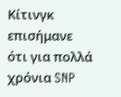Κίτινγκ επισήμανε ότι για πολλά χρόνια SNP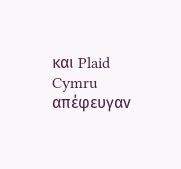και Plaid Cymru απέφευγαν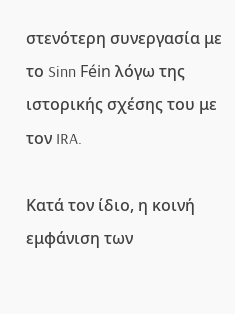στενότερη συνεργασία με το Sinn Féin λόγω της ιστορικής σχέσης του με τον IRA.

Κατά τον ίδιο, η κοινή εμφάνιση των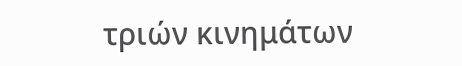τριών κινημάτων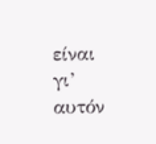είναι γι’ αυτόν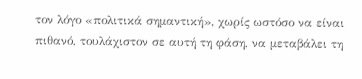τον λόγο «πολιτικά σημαντική», χωρίς ωστόσο να είναι πιθανό, τουλάχιστον σε αυτή τη φάση, να μεταβάλει τη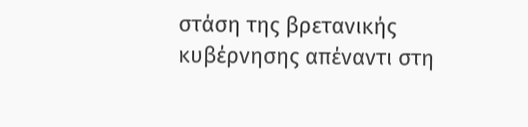στάση της βρετανικής κυβέρνησης απέναντι στη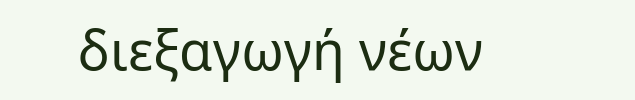διεξαγωγή νέων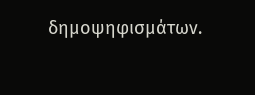δημοψηφισμάτων.